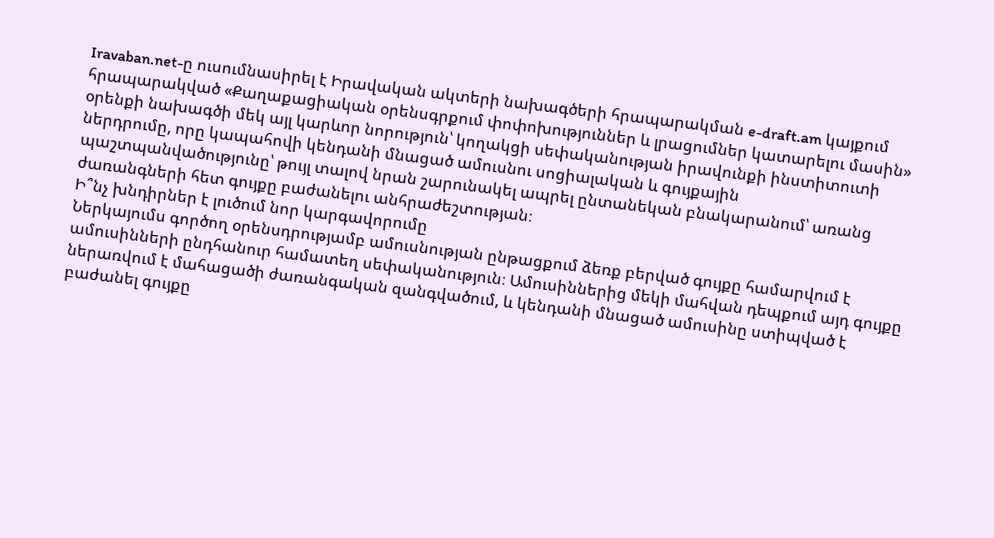Iravaban.net-ը ուսումնասիրել է Իրավական ակտերի նախագծերի հրապարակման e-draft.am կայքում հրապարակված «Քաղաքացիական օրենսգրքում փոփոխություններ և լրացումներ կատարելու մասին» օրենքի նախագծի մեկ այլ կարևոր նորություն՝ կողակցի սեփականության իրավունքի ինստիտուտի ներդրումը, որը կապահովի կենդանի մնացած ամուսնու սոցիալական և գույքային պաշտպանվածությունը՝ թույլ տալով նրան շարունակել ապրել ընտանեկան բնակարանում՝ առանց ժառանգների հետ գույքը բաժանելու անհրաժեշտության։
Ի՞նչ խնդիրներ է լուծում նոր կարգավորումը
Ներկայումս գործող օրենսդրությամբ ամուսնության ընթացքում ձեռք բերված գույքը համարվում է ամուսինների ընդհանուր համատեղ սեփականություն։ Ամուսիններից մեկի մահվան դեպքում այդ գույքը ներառվում է մահացածի ժառանգական զանգվածում, և կենդանի մնացած ամուսինը ստիպված է բաժանել գույքը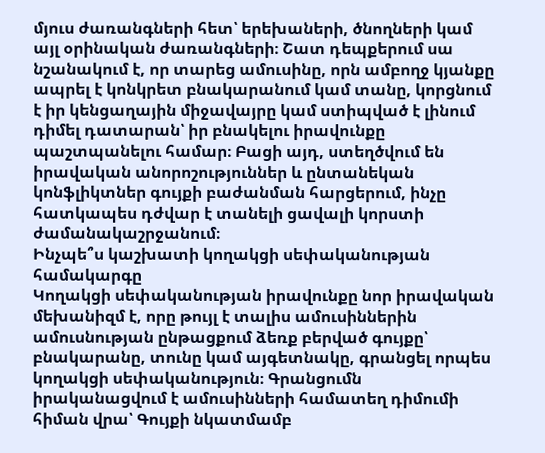մյուս ժառանգների հետ՝ երեխաների, ծնողների կամ այլ օրինական ժառանգների։ Շատ դեպքերում սա նշանակում է, որ տարեց ամուսինը, որն ամբողջ կյանքը ապրել է կոնկրետ բնակարանում կամ տանը, կորցնում է իր կենցաղային միջավայրը կամ ստիպված է լինում դիմել դատարան՝ իր բնակելու իրավունքը պաշտպանելու համար։ Բացի այդ, ստեղծվում են իրավական անորոշություններ և ընտանեկան կոնֆլիկտներ գույքի բաժանման հարցերում, ինչը հատկապես դժվար է տանելի ցավալի կորստի ժամանակաշրջանում։
Ինչպե՞ս կաշխատի կողակցի սեփականության համակարգը
Կողակցի սեփականության իրավունքը նոր իրավական մեխանիզմ է, որը թույլ է տալիս ամուսիններին ամուսնության ընթացքում ձեռք բերված գույքը՝ բնակարանը, տունը կամ այգետնակը, գրանցել որպես կողակցի սեփականություն։ Գրանցումն իրականացվում է ամուսինների համատեղ դիմումի հիման վրա՝ Գույքի նկատմամբ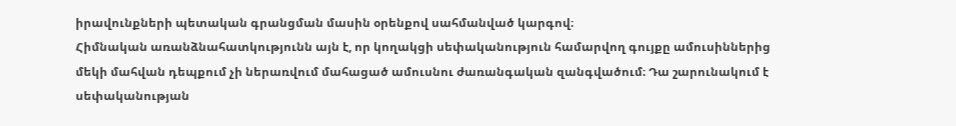իրավունքների պետական գրանցման մասին օրենքով սահմանված կարգով։
Հիմնական առանձնահատկությունն այն է, որ կողակցի սեփականություն համարվող գույքը ամուսիններից մեկի մահվան դեպքում չի ներառվում մահացած ամուսնու ժառանգական զանգվածում։ Դա շարունակում է սեփականության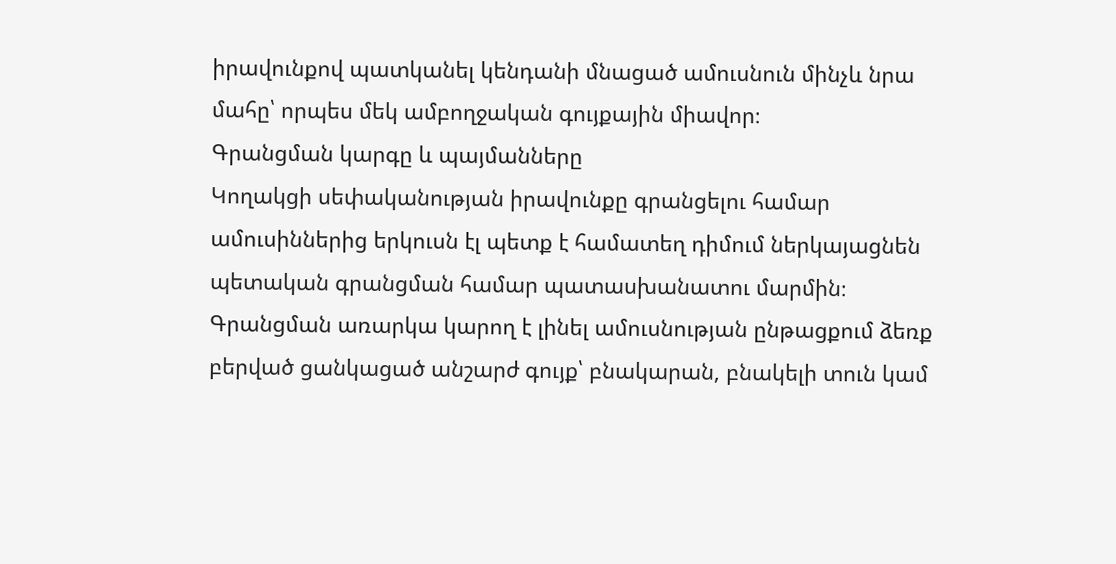իրավունքով պատկանել կենդանի մնացած ամուսնուն մինչև նրա մահը՝ որպես մեկ ամբողջական գույքային միավոր։
Գրանցման կարգը և պայմանները
Կողակցի սեփականության իրավունքը գրանցելու համար ամուսիններից երկուսն էլ պետք է համատեղ դիմում ներկայացնեն պետական գրանցման համար պատասխանատու մարմին։ Գրանցման առարկա կարող է լինել ամուսնության ընթացքում ձեռք բերված ցանկացած անշարժ գույք՝ բնակարան, բնակելի տուն կամ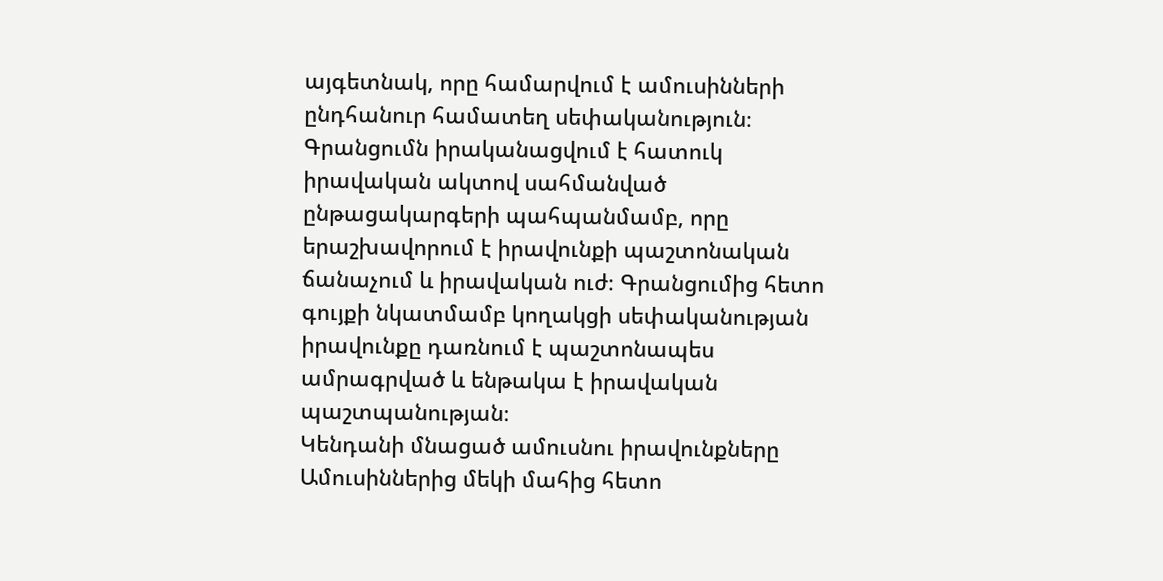այգետնակ, որը համարվում է ամուսինների ընդհանուր համատեղ սեփականություն։
Գրանցումն իրականացվում է հատուկ իրավական ակտով սահմանված ընթացակարգերի պահպանմամբ, որը երաշխավորում է իրավունքի պաշտոնական ճանաչում և իրավական ուժ։ Գրանցումից հետո գույքի նկատմամբ կողակցի սեփականության իրավունքը դառնում է պաշտոնապես ամրագրված և ենթակա է իրավական պաշտպանության։
Կենդանի մնացած ամուսնու իրավունքները
Ամուսիններից մեկի մահից հետո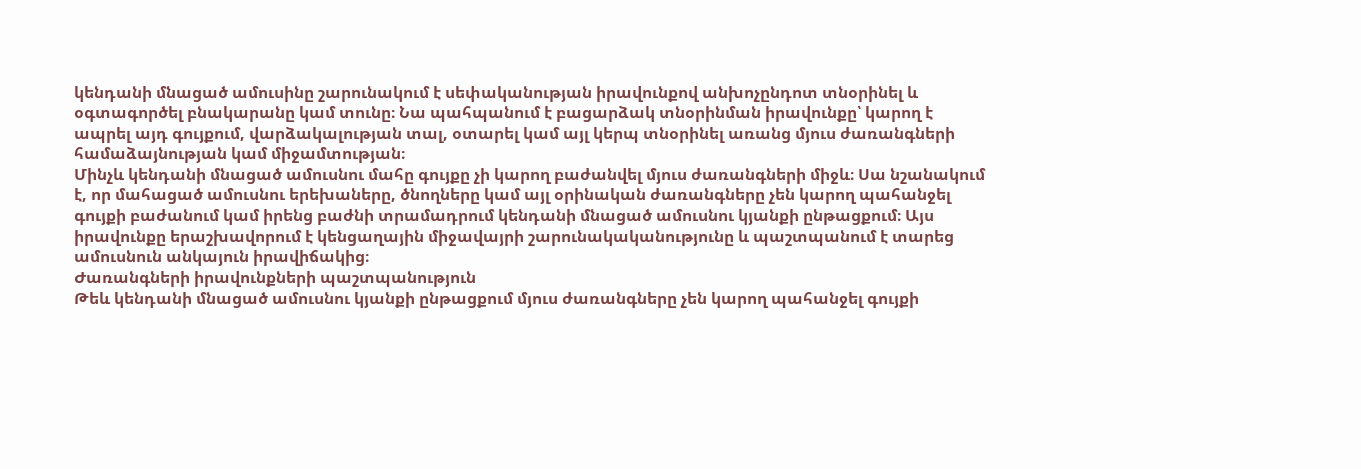կենդանի մնացած ամուսինը շարունակում է սեփականության իրավունքով անխոչընդոտ տնօրինել և օգտագործել բնակարանը կամ տունը։ Նա պահպանում է բացարձակ տնօրինման իրավունքը՝ կարող է ապրել այդ գույքում, վարձակալության տալ, օտարել կամ այլ կերպ տնօրինել առանց մյուս ժառանգների համաձայնության կամ միջամտության։
Մինչև կենդանի մնացած ամուսնու մահը գույքը չի կարող բաժանվել մյուս ժառանգների միջև։ Սա նշանակում է, որ մահացած ամուսնու երեխաները, ծնողները կամ այլ օրինական ժառանգները չեն կարող պահանջել գույքի բաժանում կամ իրենց բաժնի տրամադրում կենդանի մնացած ամուսնու կյանքի ընթացքում։ Այս իրավունքը երաշխավորում է կենցաղային միջավայրի շարունակականությունը և պաշտպանում է տարեց ամուսնուն անկայուն իրավիճակից։
Ժառանգների իրավունքների պաշտպանություն
Թեև կենդանի մնացած ամուսնու կյանքի ընթացքում մյուս ժառանգները չեն կարող պահանջել գույքի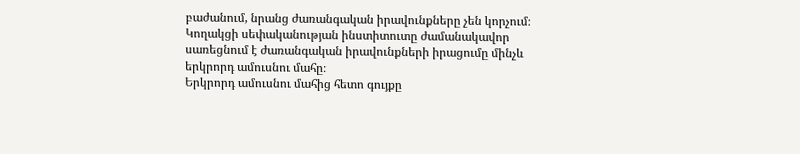բաժանում, նրանց ժառանգական իրավունքները չեն կորչում։ Կողակցի սեփականության ինստիտուտը ժամանակավոր սառեցնում է ժառանգական իրավունքների իրացումը մինչև երկրորդ ամուսնու մահը։
Երկրորդ ամուսնու մահից հետո գույքը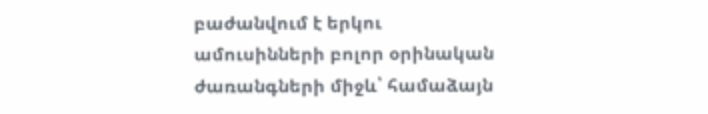բաժանվում է երկու ամուսինների բոլոր օրինական ժառանգների միջև՝ համաձայն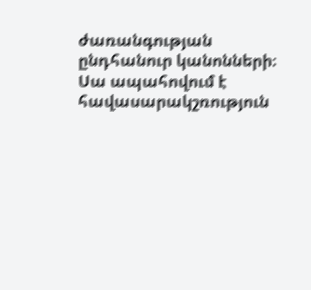ժառանգության ընդհանուր կանոնների։ Սա ապահովում է հավասարակշռություն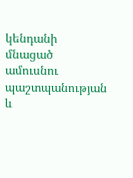կենդանի մնացած ամուսնու պաշտպանության և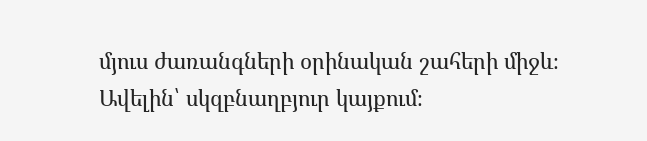մյուս ժառանգների օրինական շահերի միջև։
Ավելին՝ սկզբնաղբյուր կայքում։